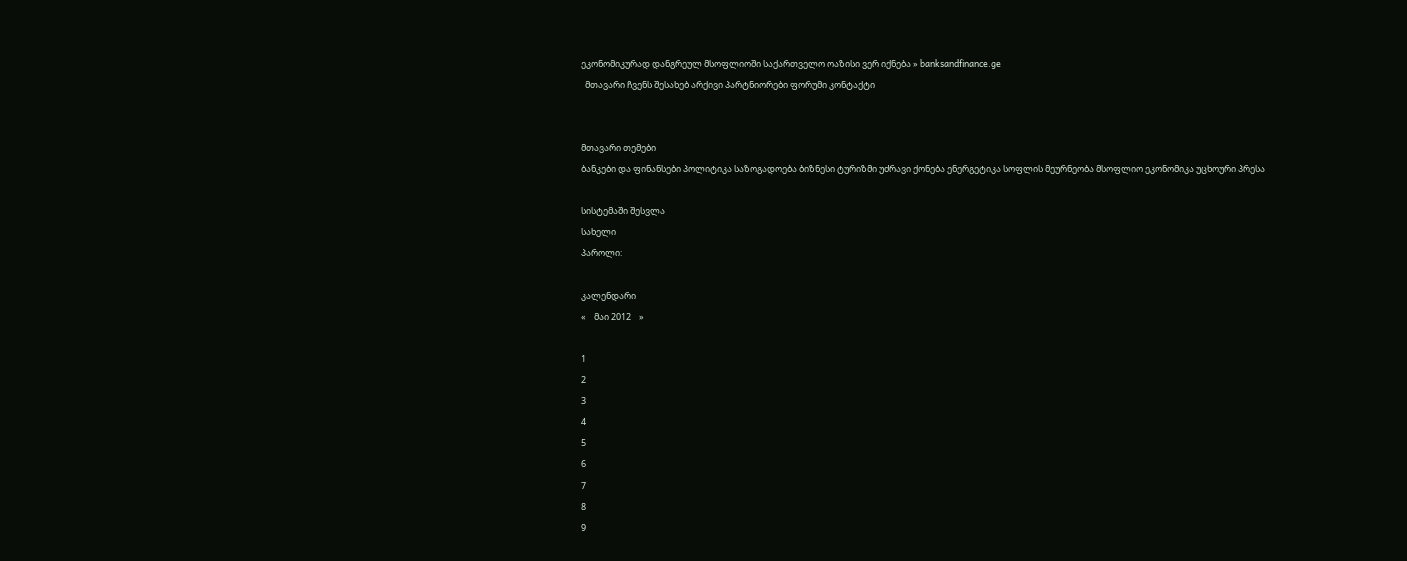ეკონომიკურად დანგრეულ მსოფლიოში საქართველო ოაზისი ვერ იქნება » banksandfinance.ge
  მთავარი ჩვენს შესახებ არქივი პარტნიორები ფორუმი კონტაქტი


მთავარი თემები
ბანკები და ფინანსები პოლიტიკა საზოგადოება ბიზნესი ტურიზმი უძრავი ქონება ენერგეტიკა სოფლის მეურნეობა მსოფლიო ეკონომიკა უცხოური პრესა

სისტემაში შესვლა
სახელი
პაროლი:

კალენდარი
«    მაი 2012    »

1
2
3
4
5
6
7
8
9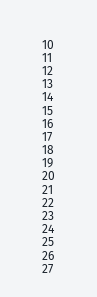10
11
12
13
14
15
16
17
18
19
20
21
22
23
24
25
26
27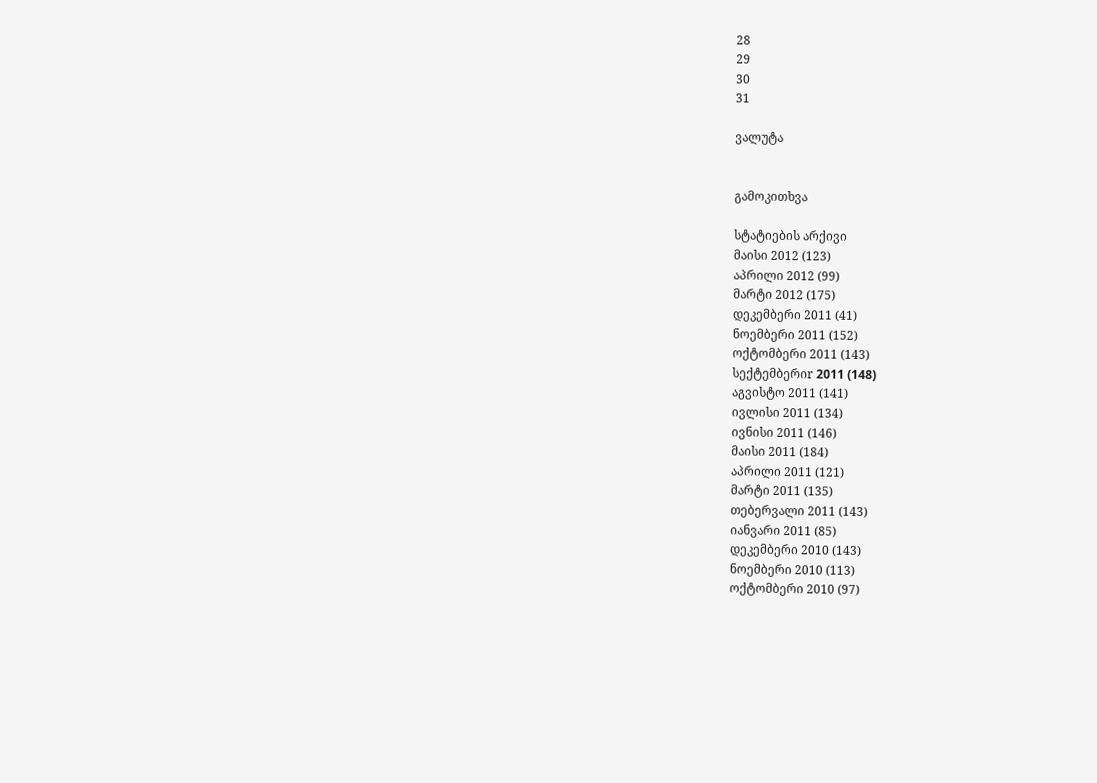28
29
30
31

ვალუტა


გამოკითხვა

სტატიების არქივი
მაისი 2012 (123)
აპრილი 2012 (99)
მარტი 2012 (175)
დეკემბერი 2011 (41)
ნოემბერი 2011 (152)
ოქტომბერი 2011 (143)
სექტემბერიr 2011 (148)
აგვისტო 2011 (141)
ივლისი 2011 (134)
ივნისი 2011 (146)
მაისი 2011 (184)
აპრილი 2011 (121)
მარტი 2011 (135)
თებერვალი 2011 (143)
იანვარი 2011 (85)
დეკემბერი 2010 (143)
ნოემბერი 2010 (113)
ოქტომბერი 2010 (97)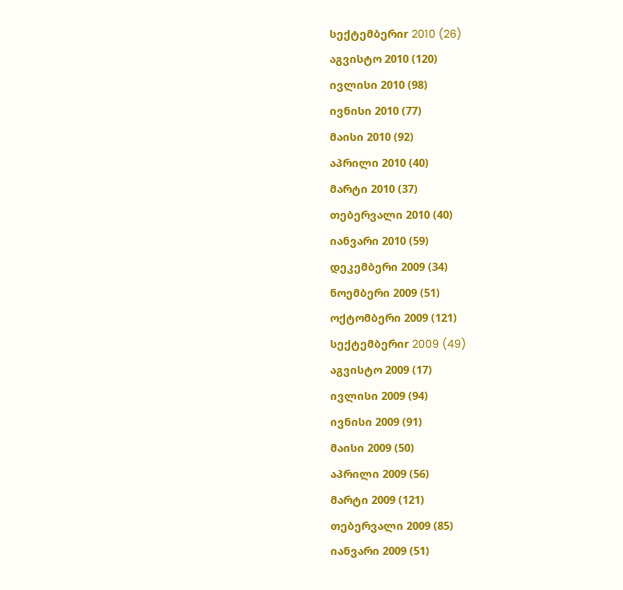სექტემბერიr 2010 (26)
აგვისტო 2010 (120)
ივლისი 2010 (98)
ივნისი 2010 (77)
მაისი 2010 (92)
აპრილი 2010 (40)
მარტი 2010 (37)
თებერვალი 2010 (40)
იანვარი 2010 (59)
დეკემბერი 2009 (34)
ნოემბერი 2009 (51)
ოქტომბერი 2009 (121)
სექტემბერიr 2009 (49)
აგვისტო 2009 (17)
ივლისი 2009 (94)
ივნისი 2009 (91)
მაისი 2009 (50)
აპრილი 2009 (56)
მარტი 2009 (121)
თებერვალი 2009 (85)
იანვარი 2009 (51)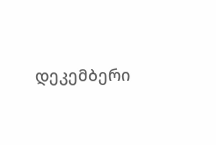დეკემბერი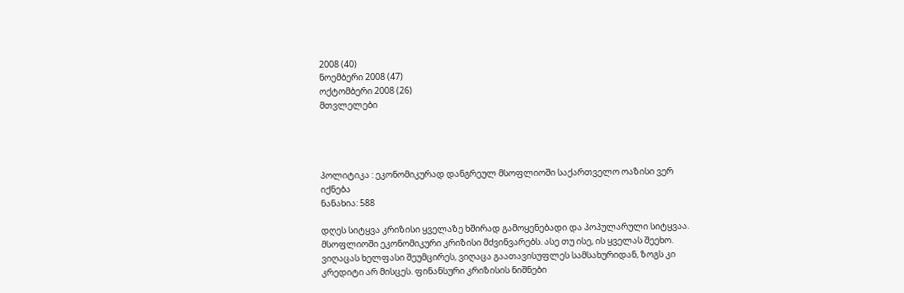2008 (40)
ნოემბერი 2008 (47)
ოქტომბერი 2008 (26)
მთვლელები




პოლიტიკა : ეკონომიკურად დანგრეულ მსოფლიოში საქართველო ოაზისი ვერ იქნება
ნანახია: 588

დღეს სიტყვა კრიზისი ყველაზე ხშირად გამოყენებადი და პოპულარული სიტყვაა. მსოფლიოში ეკონომიკური კრიზისი მძვინვარებს. ასე თუ ისე, ის ყველას შეეხო. ვიღაცას ხელფასი შეუმცირეს, ვიღაცა გაათავისუფლეს სამსახურიდან, ზოგს კი კრედიტი არ მისცეს. ფინანსური კრიზისის ნიშნები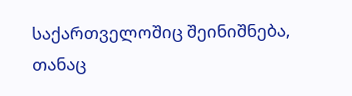საქართველოშიც შეინიშნება, თანაც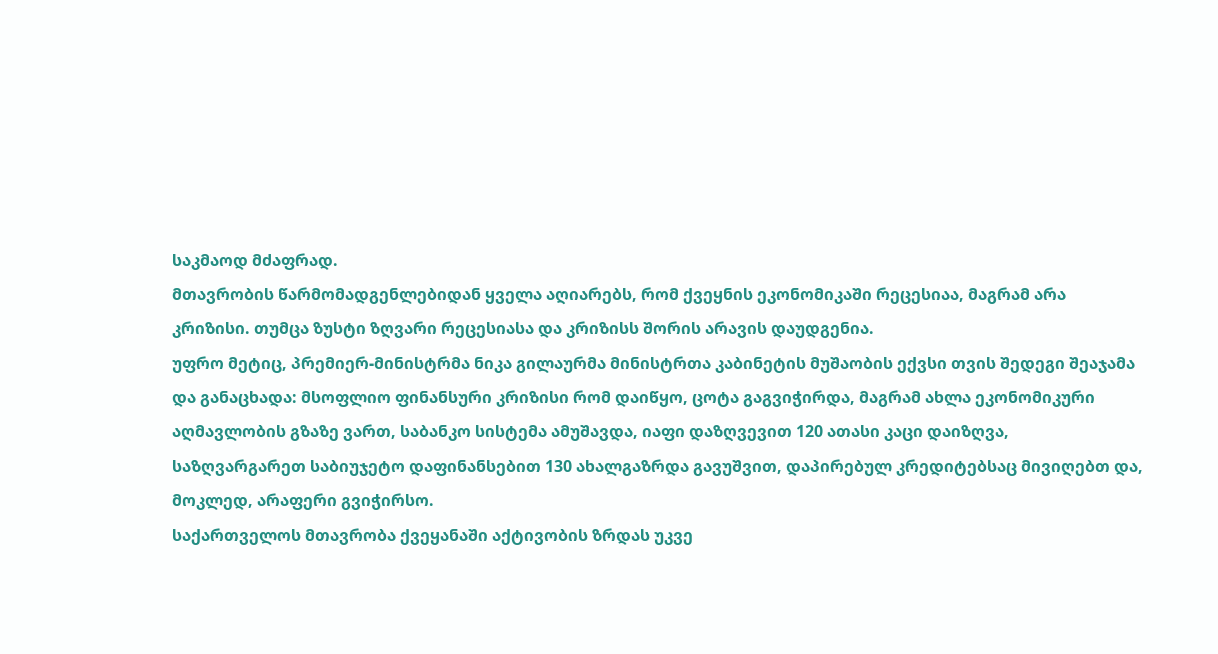საკმაოდ მძაფრად.
მთავრობის წარმომადგენლებიდან ყველა აღიარებს, რომ ქვეყნის ეკონომიკაში რეცესიაა, მაგრამ არა კრიზისი. თუმცა ზუსტი ზღვარი რეცესიასა და კრიზისს შორის არავის დაუდგენია.
უფრო მეტიც, პრემიერ-მინისტრმა ნიკა გილაურმა მინისტრთა კაბინეტის მუშაობის ექვსი თვის შედეგი შეაჯამა და განაცხადა: მსოფლიო ფინანსური კრიზისი რომ დაიწყო, ცოტა გაგვიჭირდა, მაგრამ ახლა ეკონომიკური აღმავლობის გზაზე ვართ, საბანკო სისტემა ამუშავდა, იაფი დაზღვევით 120 ათასი კაცი დაიზღვა, საზღვარგარეთ საბიუჯეტო დაფინანსებით 130 ახალგაზრდა გავუშვით, დაპირებულ კრედიტებსაც მივიღებთ და, მოკლედ, არაფერი გვიჭირსო.
საქართველოს მთავრობა ქვეყანაში აქტივობის ზრდას უკვე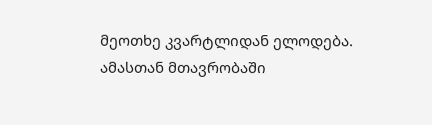მეოთხე კვარტლიდან ელოდება. ამასთან მთავრობაში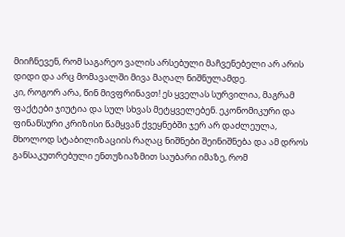მიიჩნევენ, რომ საგარეო ვალის არსებული მაჩვენებელი არ არის დიდი და არც მომავალში მივა მაღალ ნიშნულამდე.
კი, როგორ არა, წინ მივფრინავთ! ეს ყველას სურვილია, მაგრამ ფაქტები ჯიუტია და სულ სხვას მეტყველებენ. ეკონომიკური და ფინანსური კრიზისი წამყვან ქვეყნებში ჯერ არ დაძლეულა, მხოლოდ სტაბილიზაციის რაღაც ნიშნები შეინიშნება და ამ დროს განსაკუთრებული ენთუზიაზმით საუბარი იმაზე, რომ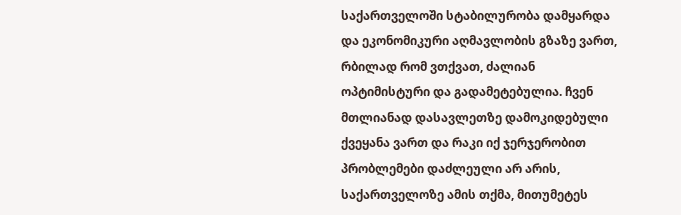საქართველოში სტაბილურობა დამყარდა და ეკონომიკური აღმავლობის გზაზე ვართ, რბილად რომ ვთქვათ, ძალიან ოპტიმისტური და გადამეტებულია. ჩვენ მთლიანად დასავლეთზე დამოკიდებული ქვეყანა ვართ და რაკი იქ ჯერჯერობით პრობლემები დაძლეული არ არის, საქართველოზე ამის თქმა, მითუმეტეს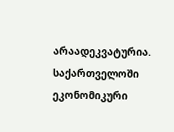არაადეკვატურია.
საქართველოში ეკონომიკური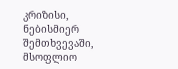კრიზისი, ნებისმიერ შემთხვევაში, მსოფლიო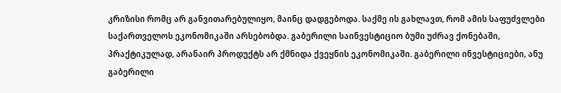კრიზისი რომც არ განვითარებულიყო, მაინც დადგებოდა. საქმე ის გახლავთ, რომ ამის საფუძვლები საქართველოს ეკონომიკაში არსებობდა. გაბერილი საინვესტიციო ბუმი უძრავ ქონებაში, პრაქტიკულად, არანაირ პროდუქტს არ ქმნიდა ქვეყნის ეკონომიკაში. გაბერილი ინვესტიციები, ანუ გაბერილი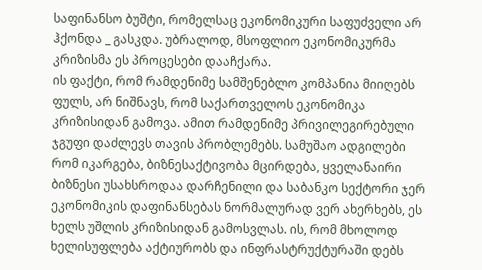საფინანსო ბუშტი, რომელსაც ეკონომიკური საფუძველი არ ჰქონდა _ გასკდა. უბრალოდ, მსოფლიო ეკონომიკურმა კრიზისმა ეს პროცესები დააჩქარა.
ის ფაქტი, რომ რამდენიმე სამშენებლო კომპანია მიიღებს ფულს, არ ნიშნავს, რომ საქართველოს ეკონომიკა კრიზისიდან გამოვა. ამით რამდენიმე პრივილეგირებული ჯგუფი დაძლევს თავის პრობლემებს. სამუშაო ადგილები რომ იკარგება, ბიზნესაქტივობა მცირდება, ყველანაირი ბიზნესი უსახსროდაა დარჩენილი და საბანკო სექტორი ჯერ ეკონომიკის დაფინანსებას ნორმალურად ვერ ახერხებს, ეს ხელს უშლის კრიზისიდან გამოსვლას. ის, რომ მხოლოდ ხელისუფლება აქტიურობს და ინფრასტრუქტურაში დებს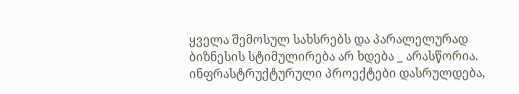ყველა შემოსულ სახსრებს და პარალელურად ბიზნესის სტიმულირება არ ხდება _ არასწორია. ინფრასტრუქტურული პროექტები დასრულდება,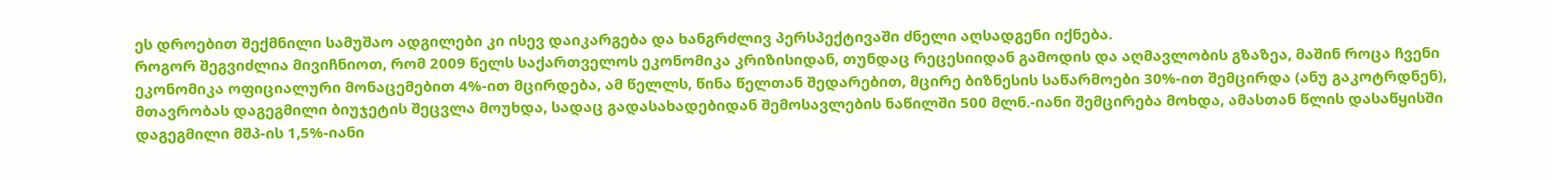ეს დროებით შექმნილი სამუშაო ადგილები კი ისევ დაიკარგება და ხანგრძლივ პერსპექტივაში ძნელი აღსადგენი იქნება.
როგორ შეგვიძლია მივიჩნიოთ, რომ 2009 წელს საქართველოს ეკონომიკა კრიზისიდან, თუნდაც რეცესიიდან გამოდის და აღმავლობის გზაზეა, მაშინ როცა ჩვენი ეკონომიკა ოფიციალური მონაცემებით 4%-ით მცირდება, ამ წელლს, წინა წელთან შედარებით, მცირე ბიზნესის საწარმოები 30%-ით შემცირდა (ანუ გაკოტრდნენ), მთავრობას დაგეგმილი ბიუჯეტის შეცვლა მოუხდა, სადაც გადასახადებიდან შემოსავლების ნაწილში 500 მლნ.-იანი შემცირება მოხდა, ამასთან წლის დასაწყისში დაგეგმილი მშპ-ის 1,5%-იანი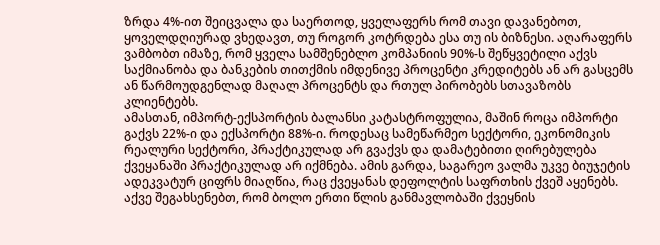ზრდა 4%-ით შეიცვალა და საერთოდ, ყველაფერს რომ თავი დავანებოთ, ყოველდღიურად ვხედავთ, თუ როგორ კოტრდება ესა თუ ის ბიზნესი. აღარაფერს ვამბობთ იმაზე, რომ ყველა სამშენებლო კომპანიის 90%-ს შეწყვეტილი აქვს საქმიანობა და ბანკების თითქმის იმდენივე პროცენტი კრედიტებს ან არ გასცემს ან წარმოუდგენლად მაღალ პროცენტს და რთულ პირობებს სთავაზობს კლიენტებს.
ამასთან, იმპორტ-ექსპორტის ბალანსი კატასტროფულია, მაშინ როცა იმპორტი გაქვს 22%-ი და ექსპორტი 88%-ი. როდესაც სამეწარმეო სექტორი, ეკონომიკის რეალური სექტორი, პრაქტიკულად არ გვაქვს და დამატებითი ღირებულება ქვეყანაში პრაქტიკულად არ იქმნება. ამის გარდა, საგარეო ვალმა უკვე ბიუჯეტის ადეკვატურ ციფრს მიაღწია, რაც ქვეყანას დეფოლტის საფრთხის ქვეშ აყენებს. აქვე შეგახსენებთ, რომ ბოლო ერთი წლის განმავლობაში ქვეყნის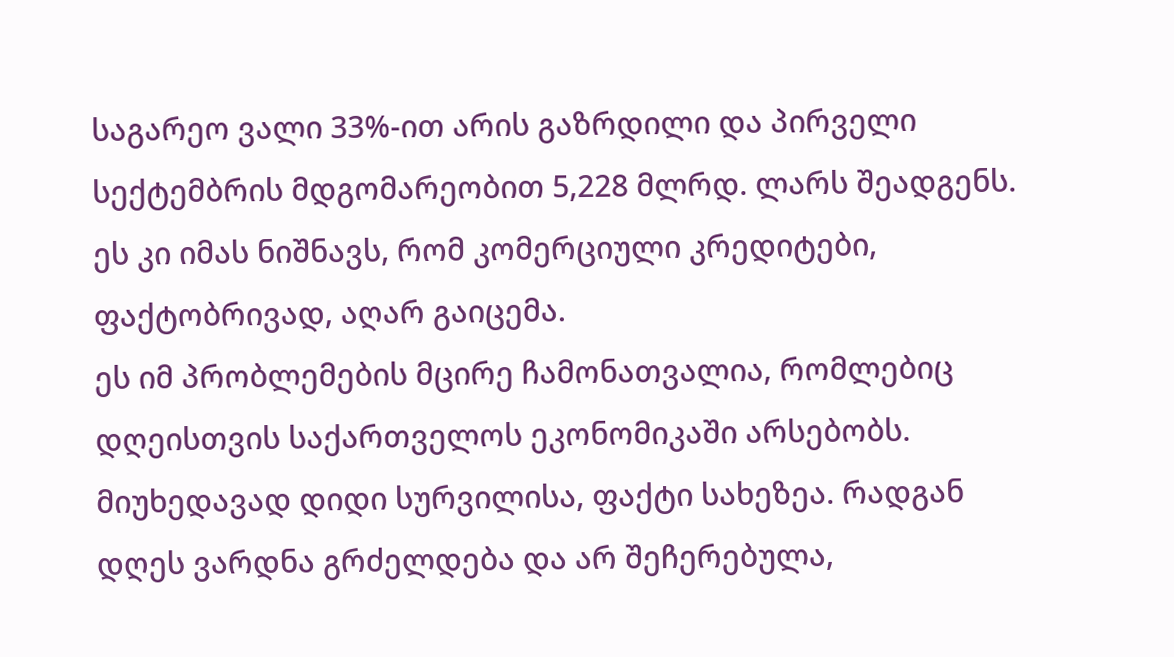საგარეო ვალი 33%-ით არის გაზრდილი და პირველი სექტემბრის მდგომარეობით 5,228 მლრდ. ლარს შეადგენს. ეს კი იმას ნიშნავს, რომ კომერციული კრედიტები, ფაქტობრივად, აღარ გაიცემა.
ეს იმ პრობლემების მცირე ჩამონათვალია, რომლებიც დღეისთვის საქართველოს ეკონომიკაში არსებობს. მიუხედავად დიდი სურვილისა, ფაქტი სახეზეა. რადგან დღეს ვარდნა გრძელდება და არ შეჩერებულა,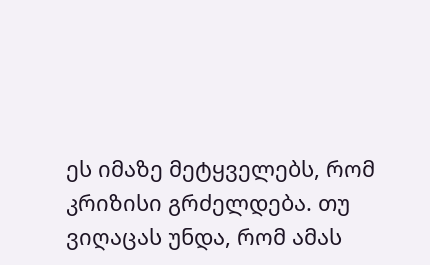ეს იმაზე მეტყველებს, რომ კრიზისი გრძელდება. თუ ვიღაცას უნდა, რომ ამას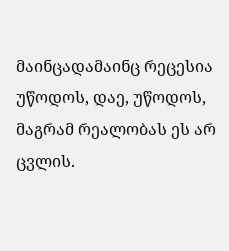მაინცადამაინც რეცესია უწოდოს, დაე, უწოდოს, მაგრამ რეალობას ეს არ ცვლის.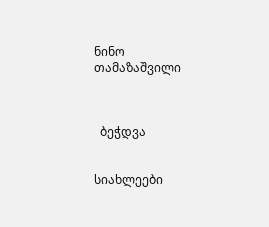ნინო თამაზაშვილი



  ბეჭდვა


სიახლეები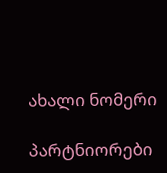ახალი ნომერი

პარტნიორები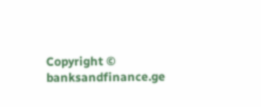Copyright © banksandfinance.ge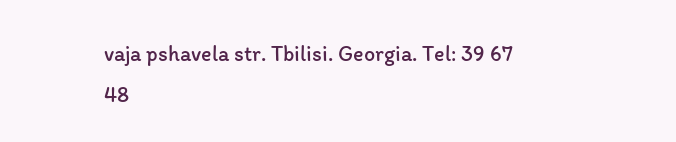vaja pshavela str. Tbilisi. Georgia. Tel: 39 67 48